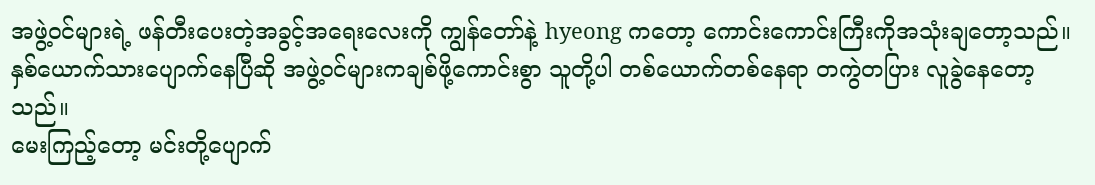အဖွဲ့ဝင်များရဲ့ ဖန်တီးပေးတဲ့အခွင့်အရေးလေးကို ကျွန်တော်နဲ့ hyeong ကတော့ ကောင်းကောင်းကြီးကိုအသုံးချတော့သည်။
နှစ်ယောက်သားပျောက်နေပြီဆို အဖွဲ့ဝင်များကချစ်ဖို့ကောင်းစွာ သူတို့ပါ တစ်ယောက်တစ်နေရာ တကွဲတပြား လူခွဲနေတော့သည်။
မေးကြည့်တော့ မင်းတို့ပျောက်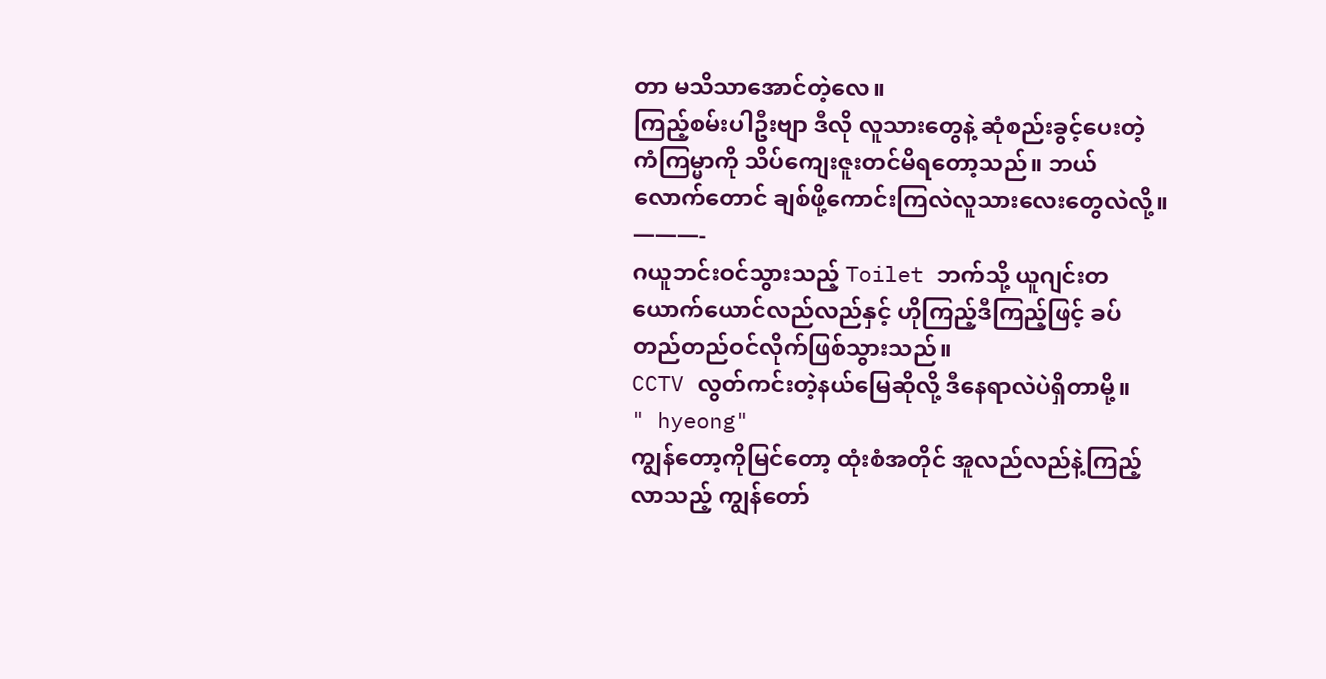တာ မသိသာအောင်တဲ့လေ။
ကြည့်စမ်းပါဦးဗျာ ဒီလို လူသားတွေနဲ့ ဆုံစည်းခွင့်ပေးတဲ့ကံကြမ္မာကို သိပ်ကျေးဇူးတင်မိရတော့သည်။ ဘယ်လောက်တောင် ချစ်ဖို့ကောင်းကြလဲလူသားလေးတွေလဲလို့။
———-
ဂယူဘင်းဝင်သွားသည့် Toilet ဘက်သို့ ယူဂျင်းတယောက်ယောင်လည်လည်နှင့် ဟိုကြည့်ဒီကြည့်ဖြင့် ခပ်တည်တည်ဝင်လိုက်ဖြစ်သွားသည်။
CCTV လွတ်ကင်းတဲ့နယ်မြေဆိုလို့ ဒီနေရာလဲပဲရှိတာမို့။
" hyeong"
ကျွန်တော့ကိုမြင်တော့ ထုံးစံအတိုင် အူလည်လည်နဲ့ကြည့်လာသည့် ကျွန်တော်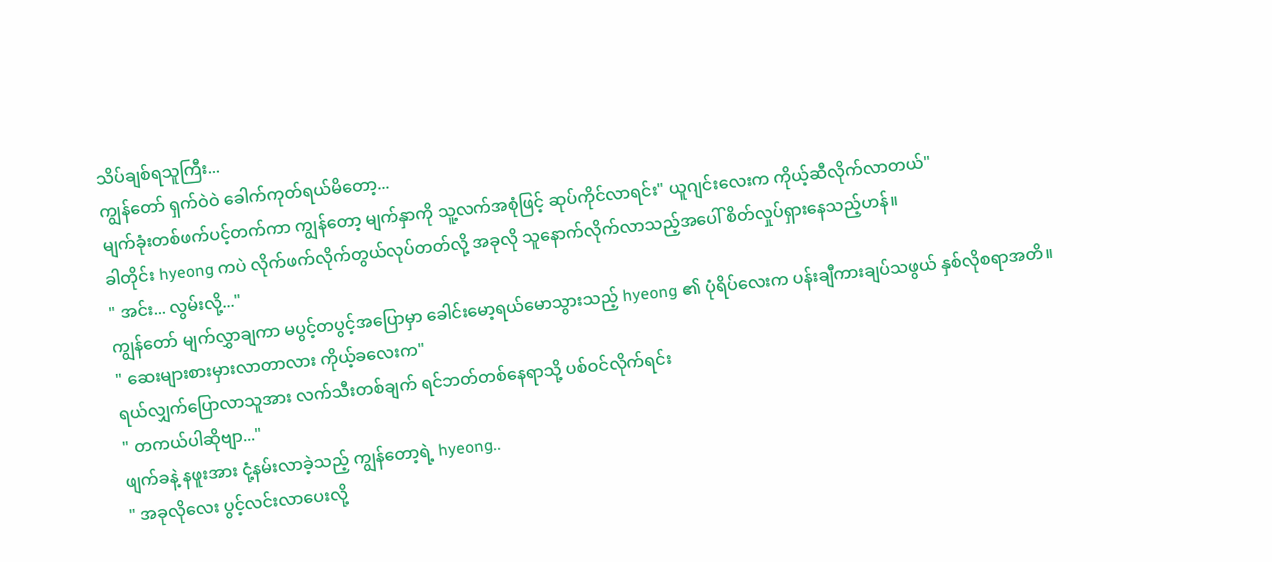သိပ်ချစ်ရသူကြီး...
ကျွန်တော် ရှက်ဝဲဝဲ ခေါက်ကုတ်ရယ်မိတော့...
မျက်ခုံးတစ်ဖက်ပင့်တက်ကာ ကျွန်တော့ မျက်နှာကို သူ့လက်အစုံဖြင့် ဆုပ်ကိုင်လာရင်း" ယူဂျင်းလေးက ကိုယ့်ဆီလိုက်လာတယ်"
ခါတိုင်း hyeong ကပဲ လိုက်ဖက်လိုက်တွယ်လုပ်တတ်လို့ အခုလို သူနောက်လိုက်လာသည့်အပေါ် စိတ်လှုပ်ရှားနေသည့်ဟန်။
" အင်း... လွမ်းလို့..."
ကျွန်တော် မျက်လွှာချကာ မပွင့်တပွင့်အပြောမှာ ခေါင်းမော့ရယ်မောသွားသည့် hyeong ၏ ပုံရိပ်လေးက ပန်းချီကားချပ်သဖွယ် နှစ်လိုစရာအတိ။
" ဆေးများစားမှားလာတာလား ကိုယ့်ခလေးက"
ရယ်လျှက်ပြောလာသူအား လက်သီးတစ်ချက် ရင်ဘတ်တစ်နေရာသို့ ပစ်ဝင်လိုက်ရင်း
" တကယ်ပါဆိုဗျာ..."
ဖျက်ခနဲ့ နဖူးအား ငုံ့နမ်းလာခဲ့သည့် ကျွန်တော့ရဲ့ hyeong..
" အခုလိုလေး ပွင့်လင်းလာပေးလို့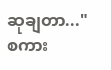ဆုချတာ..."
စကား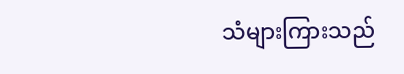သံများကြားသည်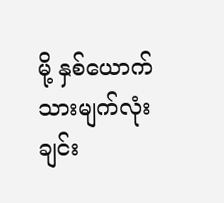မို့ နှစ်ယောက်သားမျက်လုံးချင်း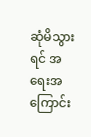ဆုံမိသွားရင် အရေးအကြောင်း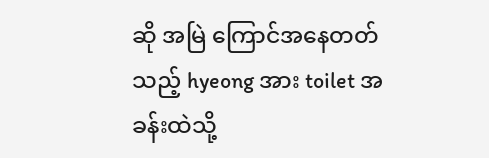ဆို အမြဲ ကြောင်အနေတတ်သည့် hyeong အား toilet အခန်းထဲသို့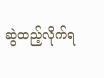ဆွဲထည့်လိုက်ရ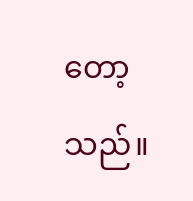တော့သည်။